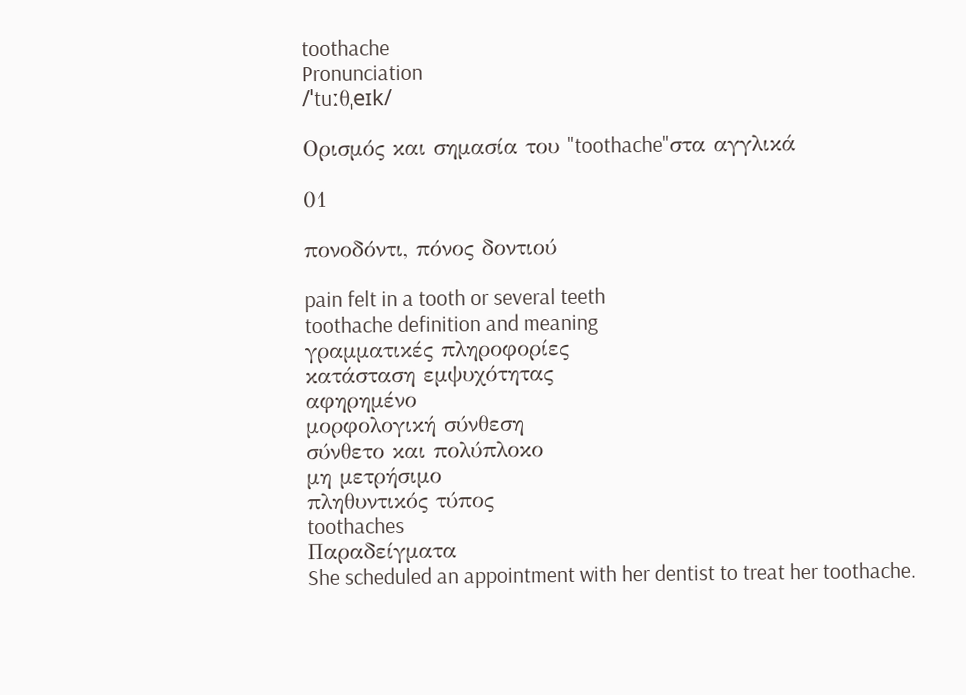toothache
Pronunciation
/ˈtuːθˌeɪk/

Ορισμός και σημασία του "toothache"στα αγγλικά

01

πονοδόντι, πόνος δοντιού

pain felt in a tooth or several teeth
toothache definition and meaning
γραμματικές πληροφορίες
κατάσταση εμψυχότητας
αφηρημένο
μορφολογική σύνθεση
σύνθετο και πολύπλοκο
μη μετρήσιμο
πληθυντικός τύπος
toothaches
Παραδείγματα
She scheduled an appointment with her dentist to treat her toothache.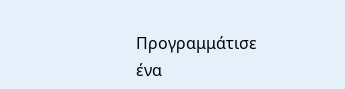Προγραμμάτισε ένα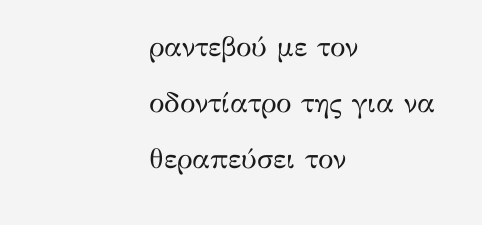ραντεβού με τον οδοντίατρο της για να θεραπεύσει τον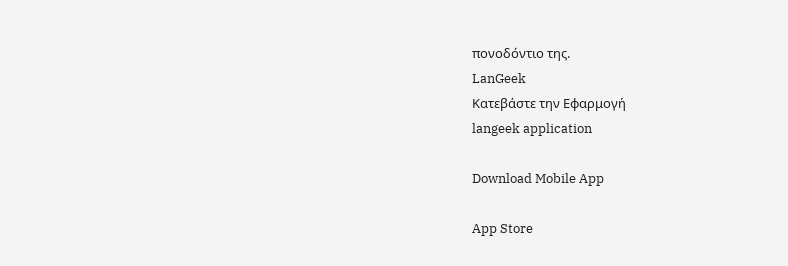πονοδόντιο της.
LanGeek
Κατεβάστε την Εφαρμογή
langeek application

Download Mobile App

App Store